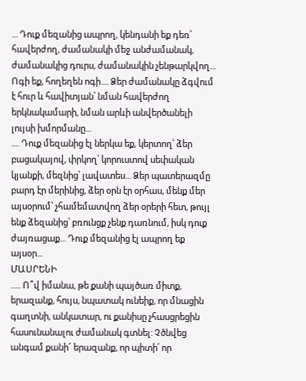... Դուք մեզանից ապրող, կենդանի եք դեռ՝ հավերժող, ժամանակի մեջ անժամանակ, ժամանակից դուրս, ժամանակին չենթարկվող... Ոգի եք, հողեղեն ոգի.... Ձեր ժամանակը ձգվում է հուր և հավիտյան՝ նման հավերժող երկնակամարի, նման արևի անվերծանելի լույսի խմորմանը...
.... Դուք մեզանից էլ ներկա եք, կերտող՝ ձեր բացակայով, փրկող՝ կորուստով սեփական կյանքի, մեզնից՝ լավատես... Ձեր պատերազմը բարդ էր մերինից, ձեր օրն էր օրհաս, մենք մեր այսօրում՝ չհամեմատվող ձեր օրերի հետ, թույլ ենք ձեզանից՝ բռունցք չենք դառնում, իսկ դուք ժայռացաք... Դուք մեզանից էլ ապրող եք այսօր...
ՄԱՍՐԵՆԻ
..... Ո՞վ իմանա, թե քանի պայծառ միտք, երազանք, հույս, նպատակ ունեիք, որ մնացին գաղտնի, անկատար, ու քանիսը չհասցրեցին հասունանալու ժամանակ գտնել: Չծնվեց անգամ քանի՜ երազանք, որ պիտի՛ որ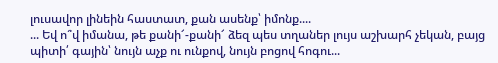լուսավոր լինեին հաստատ, քան ասենք՝ իմոնք....
... Եվ ո՞վ իմանա, թե քանի՜-քանի՜ ձեզ պես տղաներ լույս աշխարհ չեկան, բայց պիտի՛ գային՝ նույն աչք ու ունքով, նույն բոցով հոգու...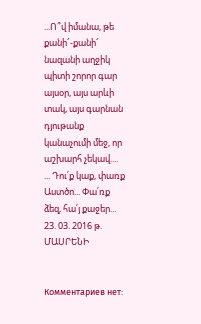...Ո՞վ իմանա, թե քանի՜-քանի՜ նազանի աղջիկ պիտի շորոր գար այսօր, այս արևի տակ, այս գարնան դյութանք կանաչումի մեջ, որ աշխարհ չեկավ....
... Դու՛ք կաք, փառք Աստծո... Փա՛ռք ձեզ, հա՛յ քաջեր...
23. 03. 2016 թ.
ՄԱՍՐԵՆԻ


Комментариев нет: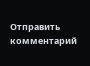Отправить комментарий